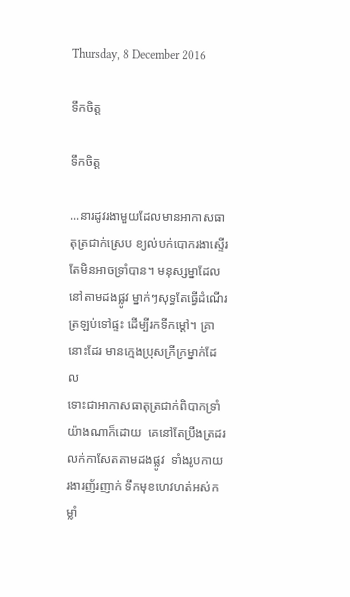Thursday, 8 December 2016

ទឹកចិត្ត

ទឹកចិត្ត

...នារដូវរងាមួយដែលមានអាកាសធាតុត្រជាក់ស្រេប ខ្យល់បក់បោករងាស្ទើរតែមិនអាចទ្រាំបាន។ មនុស្សម្នាដែល
នៅតាមដងផ្លូវ ម្នាក់ៗសុទ្ធតែធ្វើដំណើរត្រឡប់ទៅផ្ទះ ដើម្បីរកទីកម្ដៅ។ គ្រានោះដែរ មានក្មេងប្រុសក្រីក្រម្នាក់ដែល
ទោះជាអាកាសធាតុត្រជាក់ពិបាកទ្រាំយ៉ាងណាក៏ដោយ  គេនៅតែប្រឹងត្រដរលក់កាសែតតាមដងផ្លូវ  ទាំងរូបកាយ
រងារញ័រញាក់ ទឹកមុខហេវហត់អស់កម្លាំ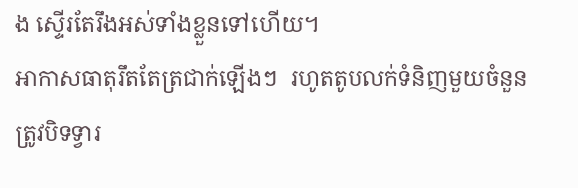ង ស្ទើរតែរឹងអស់ទាំងខ្លួនទៅហើយ។
អាកាសធាតុរឹតតែត្រជាក់ឡើងៗ  រហូតតូបលក់ទំនិញមួយចំនួនត្រូវបិទទ្វារ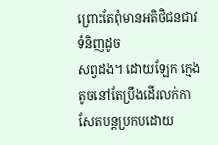ព្រោះតែពុំមានអតិថិជនជាវទំនិញដូច
សព្វដង។ ដោយឡែក ក្មេងតូចនៅតែប្រឹងដើរលក់កាសែតបន្តប្រកបដោយ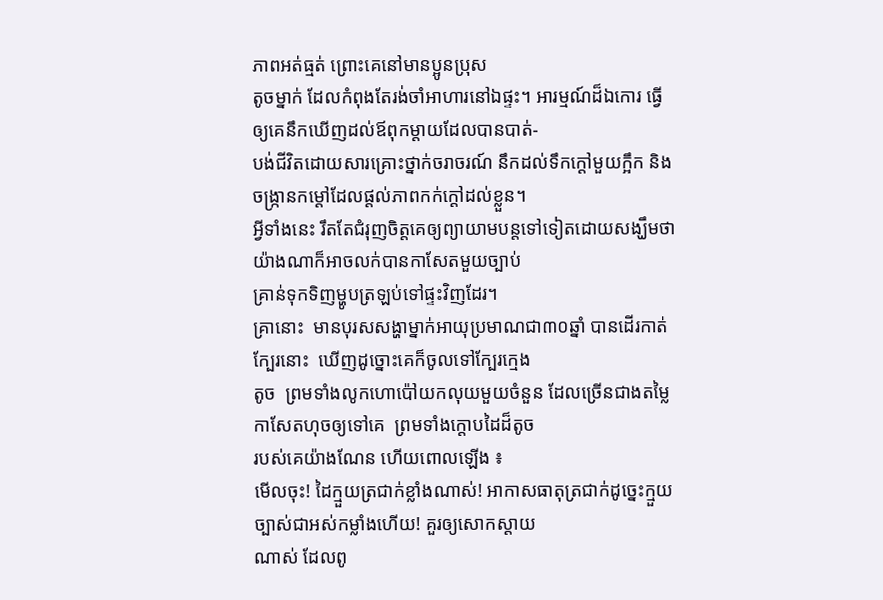ភាពអត់ធ្មត់ ព្រោះគេនៅមានប្អូនប្រុស
តូចម្នាក់ ដែលកំពុងតែរង់ចាំអាហារនៅឯផ្ទះ។ អារម្មណ៍ដ៏ឯកោរ ធ្វើឲ្យគេនឹកឃើញដល់ឪពុកម្តាយដែលបានបាត់-
បង់ជីវិតដោយសារគ្រោះថ្នាក់ចរាចរណ៍ នឹកដល់ទឹកក្តៅមួយក្អឹក និងចង្រ្កានកម្តៅដែលផ្តល់ភាពកក់ក្តៅដល់ខ្លួន។
អ្វីទាំងនេះ រឹតតែជំរុញចិត្តគេឲ្យព្យាយាមបន្តទៅទៀតដោយសង្ឃឹមថា យ៉ាងណាក៏អាចលក់បានកាសែតមួយច្បាប់
គ្រាន់ទុកទិញម្ហូបត្រឡប់ទៅផ្ទះវិញដែរ។
គ្រានោះ  មានបុរសសង្ហាម្នាក់អាយុប្រមាណជា៣០ឆ្នាំ បានដើរកាត់ក្បែរនោះ  ឃើញដូច្នោះគេក៏ចូលទៅក្បែរក្មេង
តូច  ព្រមទាំងលូកហោប៉ៅយកលុយមួយចំនួន ដែលច្រើនជាងតម្លៃកាសែតហុចឲ្យទៅគេ  ព្រមទាំងក្តោបដៃដ៏តូច
របស់គេយ៉ាងណែន ហើយពោលឡើង ៖
មើលចុះ! ដៃក្មួយត្រជាក់ខ្លាំងណាស់! អាកាសធាតុត្រជាក់ដូច្នេះក្មួយច្បាស់ជាអស់កម្លាំងហើយ! គួរឲ្យសោកស្តាយ
ណាស់ ដែលពូ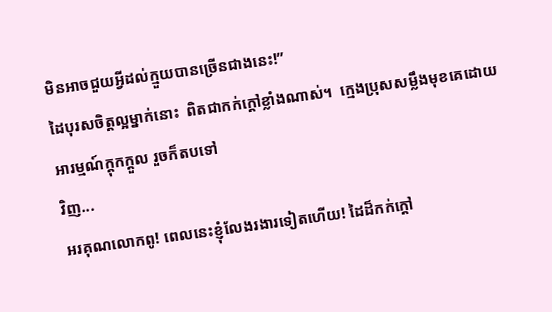មិនអាចជួយអ្វីដល់ក្មួយបានច្រើនជាងនេះ!”
ដៃបុរសចិត្តល្អម្នាក់នោះ  ពិតជាកក់ក្តៅខ្លាំងណាស់។  ក្មេងប្រុសសម្លឹងមុខគេដោយអារម្មណ៍ក្តុកក្តួល រួចក៏តបទៅ
វិញ...
អរគុណលោកពូ! ពេលនេះខ្ញុំលែងរងារទៀតហើយ! ដៃដ៏កក់ក្តៅ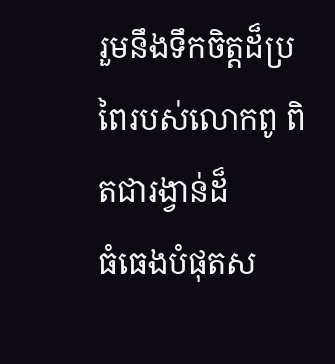រួមនឹងទឹកចិត្តដ៏ប្រពៃរបស់លោកពូ ពិតជារង្វាន់ដ៏
ធំធេងបំផុតស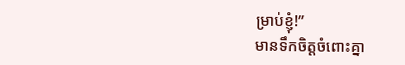ម្រាប់ខ្ញុំ!”
មានទឹកចិត្តចំពោះគ្នា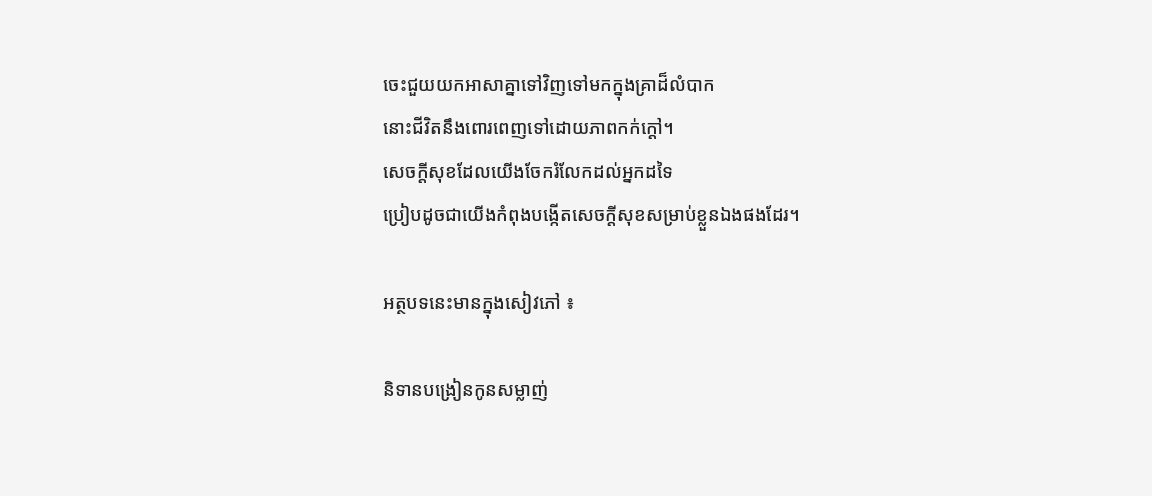ចេះជួយយកអាសាគ្នាទៅវិញទៅមកក្នុងគ្រាដ៏លំបាក
នោះជីវិតនឹងពោរពេញទៅដោយភាពកក់ក្តៅ។
សេចក្តីសុខដែលយើងចែករំលែកដល់អ្នកដទៃ
ប្រៀបដូចជាយើងកំពុងបង្កើតសេចក្តីសុខសម្រាប់ខ្លួនឯងផងដែរ។

អត្ថបទនេះមានក្នុងសៀវភៅ ៖

និទានបង្រៀនកូនសម្លាញ់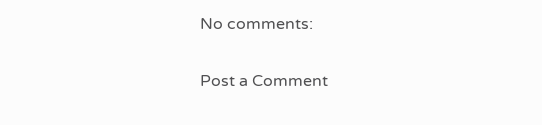No comments:

Post a Comment